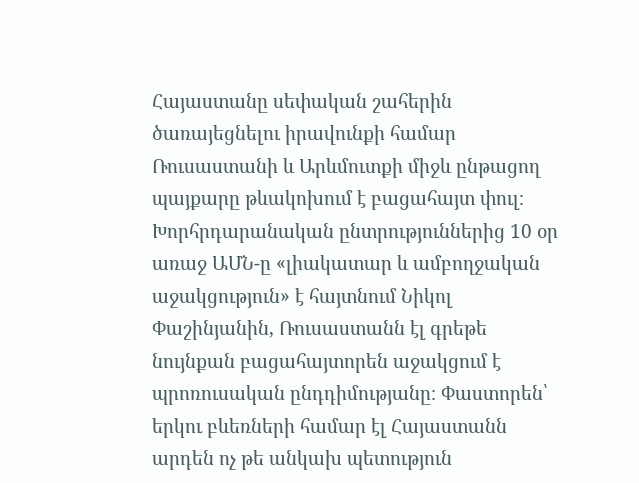Հայաստանը սեփական շահերին ծառայեցնելու իրավունքի համար Ռուսաստանի և Արևմուտքի միջև ընթացող պայքարը թևակոխում է բացահայտ փուլ։ Խորհրդարանական ընտրություններից 10 օր առաջ ԱՄՆ-ը «լիակատար և ամբողջական աջակցություն» է հայտնում Նիկոլ Փաշինյանին, Ռուսաստանն էլ գրեթե նույնքան բացահայտորեն աջակցում է պրոռուսական ընդդիմությանը։ Փաստորեն՝ երկու բևեռների համար էլ Հայաստանն արդեն ոչ թե անկախ պետություն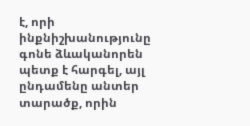է, որի ինքնիշխանությունը գոնե ձևականորեն պետք է հարգել, այլ ընդամենը անտեր տարածք, որին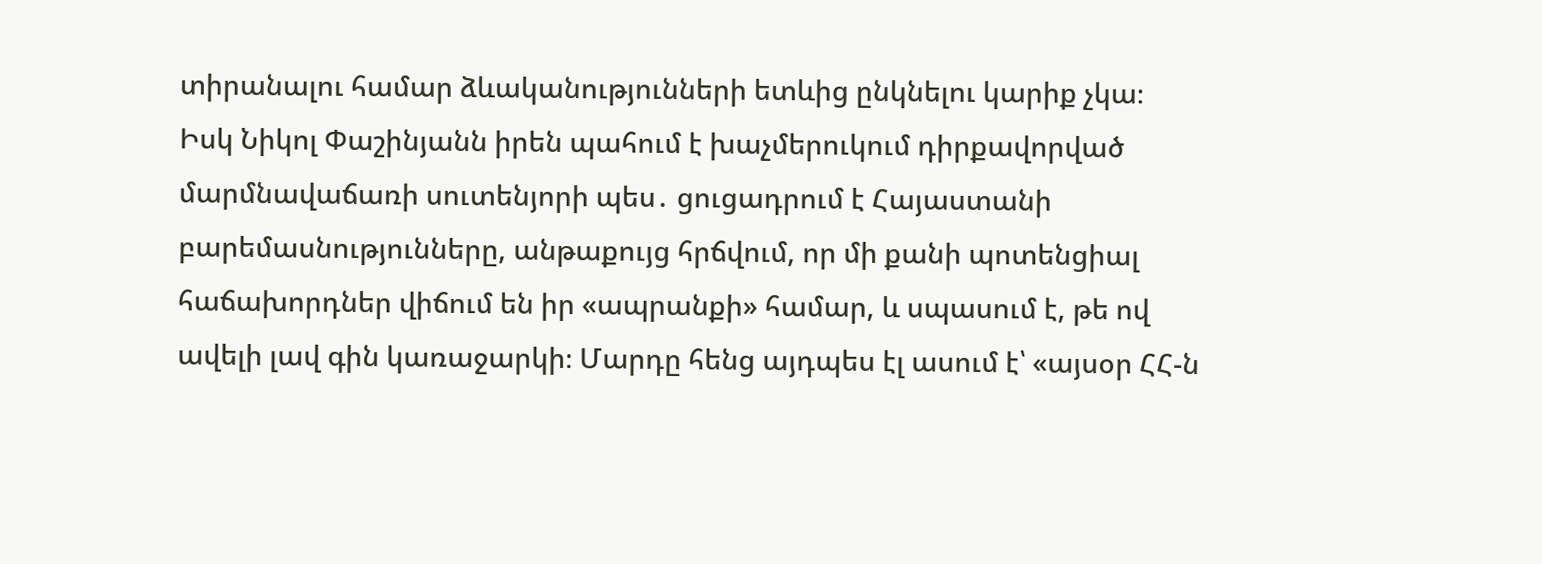տիրանալու համար ձևականությունների ետևից ընկնելու կարիք չկա։
Իսկ Նիկոլ Փաշինյանն իրեն պահում է խաչմերուկում դիրքավորված մարմնավաճառի սուտենյորի պես․ ցուցադրում է Հայաստանի բարեմասնությունները, անթաքույց հրճվում, որ մի քանի պոտենցիալ հաճախորդներ վիճում են իր «ապրանքի» համար, և սպասում է, թե ով ավելի լավ գին կառաջարկի։ Մարդը հենց այդպես էլ ասում է՝ «այսօր ՀՀ-ն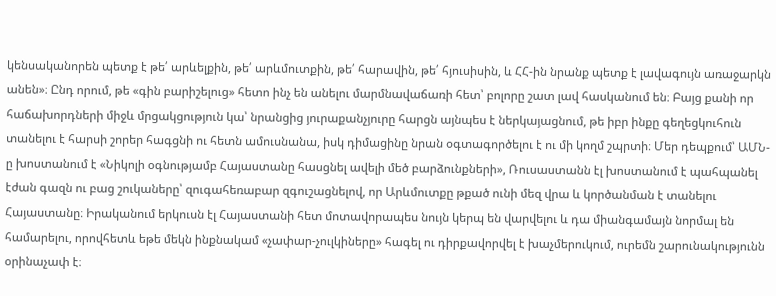կենսականորեն պետք է թե՛ արևելքին, թե՛ արևմուտքին, թե՛ հարավին, թե՛ հյուսիսին, և ՀՀ-ին նրանք պետք է լավագույն առաջարկն անեն»։ Ընդ որում, թե «գին բարիշելուց» հետո ինչ են անելու մարմնավաճառի հետ՝ բոլորը շատ լավ հասկանում են։ Բայց քանի որ հաճախորդների միջև մրցակցություն կա՝ նրանցից յուրաքանչյուրը հարցն այնպես է ներկայացնում, թե իբր ինքը գեղեցկուհուն տանելու է հարսի շորեր հագցնի ու հետն ամուսնանա, իսկ դիմացինը նրան օգտագործելու է ու մի կողմ շպրտի։ Մեր դեպքում՝ ԱՄՆ-ը խոստանում է «Նիկոլի օգնությամբ Հայաստանը հասցնել ավելի մեծ բարձունքների», Ռուսաստանն էլ խոստանում է պահպանել էժան գազն ու բաց շուկաները՝ զուգահեռաբար զգուշացնելով, որ Արևմուտքը թքած ունի մեզ վրա և կործանման է տանելու Հայաստանը։ Իրականում երկուսն էլ Հայաստանի հետ մոտավորապես նույն կերպ են վարվելու և դա միանգամայն նորմալ են համարելու, որովհետև եթե մեկն ինքնակամ «չափար-չուլկիները» հագել ու դիրքավորվել է խաչմերուկում, ուրեմն շարունակությունն օրինաչափ է։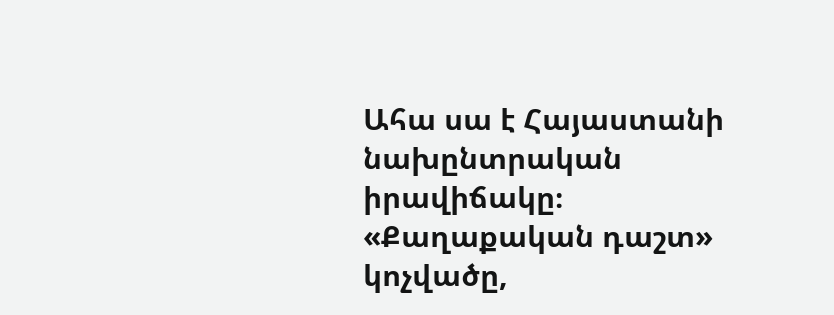Ահա սա է Հայաստանի նախընտրական իրավիճակը։ «Քաղաքական դաշտ» կոչվածը,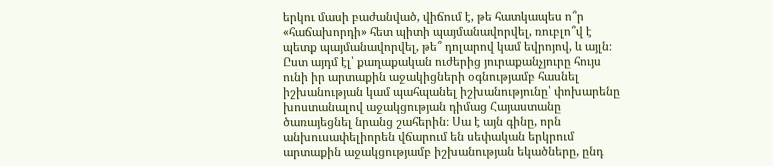երկու մասի բաժանված, վիճում է, թե հատկապես ո՞ր «հաճախորդի» հետ պիտի պայմանավորվել, ռուբլո՞վ է պետք պայմանավորվել, թե՞ դոլարով կամ եվրոյով, և այլն։ Ըստ այդմ էլ՝ քաղաքական ուժերից յուրաքանչյուրը հույս ունի իր արտաքին աջակիցների օգնությամբ հասնել իշխանության կամ պահպանել իշխանությունը՝ փոխարենը խոստանալով աջակցության դիմաց Հայաստանը ծառայեցնել նրանց շահերին։ Սա է այն գինը, որն անխուսափելիորեն վճարում են սեփական երկրում արտաքին աջակցությամբ իշխանության եկածները, ընդ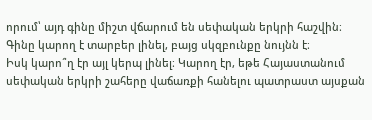որում՝ այդ գինը միշտ վճարում են սեփական երկրի հաշվին։ Գինը կարող է տարբեր լինել, բայց սկզբունքը նույնն է։
Իսկ կարո՞ղ էր այլ կերպ լինել։ Կարող էր, եթե Հայաստանում սեփական երկրի շահերը վաճառքի հանելու պատրաստ այսքան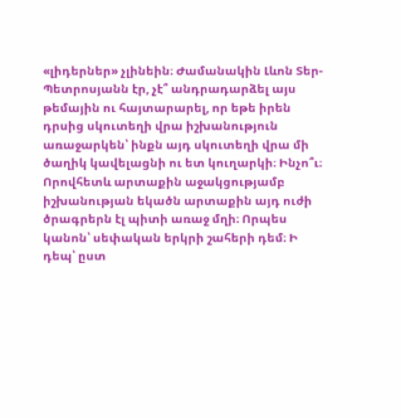«լիդերներ» չլինեին։ Ժամանակին Լևոն Տեր-Պետրոսյանն էր, չէ՞ անդրադարձել այս թեմային ու հայտարարել, որ եթե իրեն դրսից սկուտեղի վրա իշխանություն առաջարկեն՝ ինքն այդ սկուտեղի վրա մի ծաղիկ կավելացնի ու ետ կուղարկի։ Ինչո՞ւ։ Որովհետև արտաքին աջակցությամբ իշխանության եկածն արտաքին այդ ուժի ծրագրերն էլ պիտի առաջ մղի։ Որպես կանոն՝ սեփական երկրի շահերի դեմ։ Ի դեպ՝ ըստ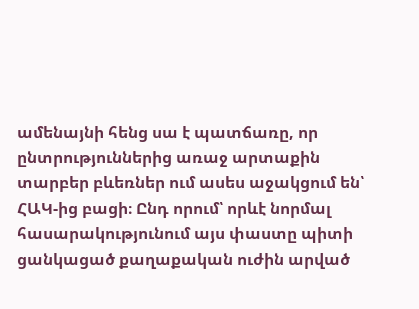ամենայնի հենց սա է պատճառը, որ ընտրություններից առաջ արտաքին տարբեր բևեռներ ում ասես աջակցում են՝ ՀԱԿ-ից բացի։ Ընդ որում՝ որևէ նորմալ հասարակությունում այս փաստը պիտի ցանկացած քաղաքական ուժին արված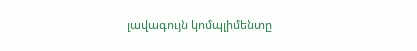լավագույն կոմպլիմենտը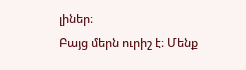լիներ։
Բայց մերն ուրիշ է։ Մենք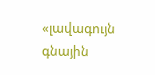«լավագույն գնային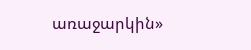առաջարկին»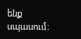ենք սպասում։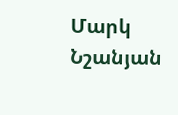Մարկ Նշանյան